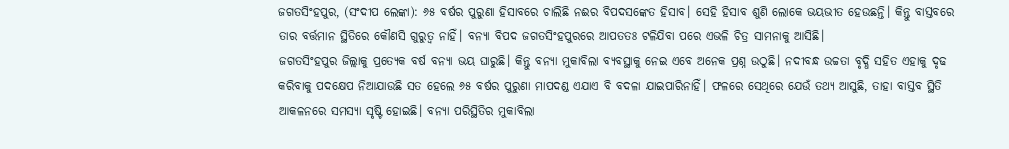ଜଗତସିଂହପୁର, (ସଂଦୀପ ଲେଙ୍କା): ୬୫ ବର୍ଷର ପୁରୁଣା ହିସାବରେ ଚାଲିଛି ନଈର ବିପଦସଙ୍କେତ ହିସାବ। ସେହି ହିସାବ ଶୁଣି ଲୋକେ ଭୟଭୀତ ହେଉଛନ୍ତି। କିନ୍ତୁ ବାସ୍ତବରେ ତାର ବର୍ତ୍ତମାନ ସ୍ଥିତିରେ କୌଣସି ଗୁରୁତ୍ବ ନାହିଁ। ବନ୍ୟା ବିପଦ ଜଗତସିଂହପୁରରେ ଆପତତଃ ଟଳିଯିବା ପରେ ଏଭଳି ଚିତ୍ର ସାମନାକୁ ଆସିଛି।
ଜଗତସିଂହପୁର ଜିଲ୍ଲାକୁ ପ୍ରତ୍ୟେକ ବର୍ଷ ବନ୍ୟା ଭୟ ଘାରୁଛି। କିନ୍ତୁ ବନ୍ୟା ମୁକାବିଲା ବ୍ୟବସ୍ଥାକୁ ନେଇ ଏବେ ଅନେକ ପ୍ରଶ୍ନ ଉଠୁଛି। ନଦୀବନ୍ଧ ଉଚ୍ଚତା ବୃଦ୍ଧି ସହିତ ଏହାକୁ ଦୃଢ କରିବାକୁ ପଦକ୍ଷେପ ନିଆଯାଉଛି ସତ ହେଲେ ୬୫ ବର୍ଷର ପୁରୁଣା ମାପଦଣ୍ଡ ଏଯାଏ ବି ବଦଳା ଯାଇପାରିନାହିଁ। ଫଳରେ ସେଥିରେ ଯେଉଁ ତଥ୍ୟ ଆସୁଛି, ତାହା ବାସ୍ତବ ସ୍ଥିତି ଆକଳନରେ ସମସ୍ୟା ସୃଷ୍ଟି ହୋଇଛି। ବନ୍ୟା ପରିସ୍ଥିତିର ମୁକାବିଲା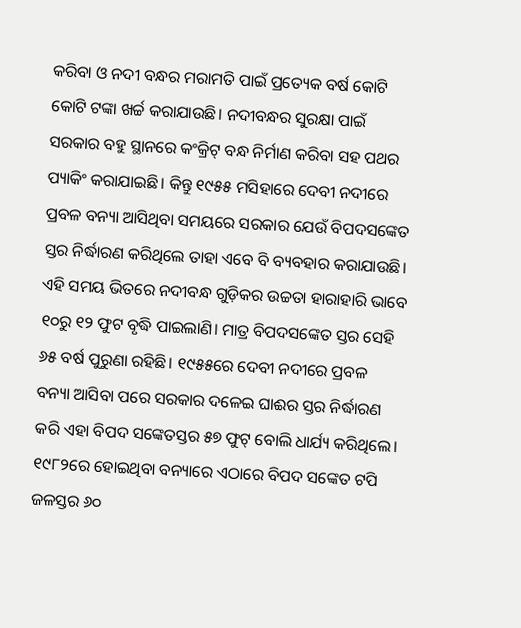କରିବା ଓ ନଦୀ ବନ୍ଧର ମରାମତି ପାଇଁ ପ୍ରତ୍ୟେକ ବର୍ଷ କୋଟି କୋଟି ଟଙ୍କା ଖର୍ଚ୍ଚ କରାଯାଉଛି। ନଦୀବନ୍ଧର ସୁରକ୍ଷା ପାଇଁ ସରକାର ବହୁ ସ୍ଥାନରେ କଂକ୍ରିଟ୍ ବନ୍ଧ ନିର୍ମାଣ କରିବା ସହ ପଥର ପ୍ୟାକିଂ କରାଯାଇଛି। କିନ୍ତୁ ୧୯୫୫ ମସିହାରେ ଦେବୀ ନଦୀରେ ପ୍ରବଳ ବନ୍ୟା ଆସିଥିବା ସମୟରେ ସରକାର ଯେଉଁ ବିପଦସଙ୍କେତ ସ୍ତର ନିର୍ଦ୍ଧାରଣ କରିଥିଲେ ତାହା ଏବେ ବି ବ୍ୟବହାର କରାଯାଉଛି। ଏହି ସମୟ ଭିତରେ ନଦୀବନ୍ଧ ଗୁଡ଼ିକର ଉଚ୍ଚତା ହାରାହାରି ଭାବେ ୧୦ରୁ ୧୨ ଫୁଟ ବୃଦ୍ଧି ପାଇଲାଣି। ମାତ୍ର ବିପଦସଙ୍କେତ ସ୍ତର ସେହି ୬୫ ବର୍ଷ ପୁରୁଣା ରହିଛି। ୧୯୫୫ରେ ଦେବୀ ନଦୀରେ ପ୍ରବଳ ବନ୍ୟା ଆସିବା ପରେ ସରକାର ଦଳେଇ ଘାଈର ସ୍ତର ନିର୍ଦ୍ଧାରଣ କରି ଏହା ବିପଦ ସଙ୍କେତସ୍ତର ୫୭ ଫୁଟ୍ ବୋଲି ଧାର୍ଯ୍ୟ କରିଥିଲେ। ୧୯୮୨ରେ ହୋଇଥିବା ବନ୍ୟାରେ ଏଠାରେ ବିପଦ ସଙ୍କେତ ଟପି ଜଳସ୍ତର ୬୦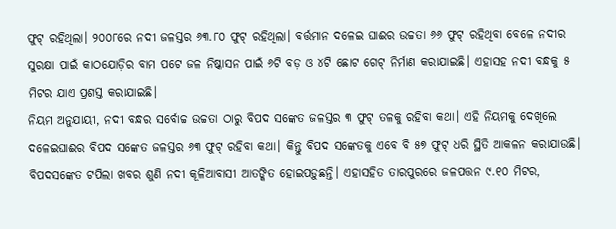ଫୁଟ୍ ରହିଥିଲା। ୨୦୦୮ରେ ନଦୀ ଜଳସ୍ତର ୬୩.୮୦ ଫୁଟ୍ ରହିଥିଲା। ବର୍ତ୍ତମାନ ଦଳେଇ ଘାଈର ଉଚ୍ଚତା ୬୬ ଫୁଟ୍ ରହିଥିବା ବେଳେ ନଦୀର ସୁରକ୍ଷା ପାଇଁ କାଠଯୋଡ଼ିର ବାମ ପଟେ ଜଳ ନିଷ୍କାସନ ପାଇଁ ୬ଟି ବଡ଼ ଓ ୪ଟି ଛୋଟ ଗେଟ୍ ନିର୍ମାଣ କରାଯାଇଛି। ଏହାସହ ନଦୀ ବନ୍ଧକୁ ୫ ମିଟର ଯାଏ ପ୍ରଶସ୍ତ କରାଯାଇଛି।
ନିୟମ ଅନୁଯାୟୀ, ନଦୀ ବନ୍ଧର ସର୍ବୋଚ୍ଚ ଉଚ୍ଚତା ଠାରୁ ବିପଦ ସଙ୍କେତ ଜଳସ୍ତର ୩ ଫୁଟ୍ ତଳକୁ ରହିବା କଥା। ଏହି ନିୟମକୁ ଦେଖିଲେ ଦଳେଇଘାଈର ବିପଦ ସଙ୍କେତ ଜଳସ୍ତର ୬୩ ଫୁଟ୍ ରହିବା କଥା। କିନ୍ତୁ ବିପଦ ସଙ୍କେତକୁ ଏବେ ବି ୫୭ ଫୁଟ୍ ଧରି ସ୍ଥିତି ଆକଳନ କରାଯାଉଛି। ବିପଦସଙ୍କେତ ଟପିଲା ଖବର ଶୁଣି ନଦୀ କୂଳିଆବାସୀ ଆତଙ୍କିତ ହୋଇପଡ଼ୁଛନ୍ତି। ଏହାସହିତ ତାରପୁରରେ ଜଳପତ୍ତନ ୯.୧୦ ମିଟର,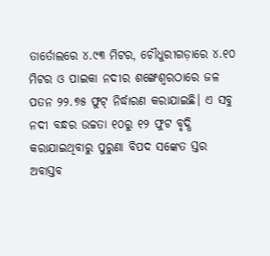ତାର୍ତୋଲରେ ୪.୯୩ ମିଟର, ଚୌଧୁରୀଗଡ଼ାରେ ୪.୧୦ ମିଟର ଓ ପାଇକା ନଦୀର ଶଙ୍ଖେଶ୍ବରଠାରେ ଜଳ ପତନ ୨୨.୭୫ ଫୁଟ୍ ନିର୍ଦ୍ଧାରଣ କରାଯାଇଛି। ଏ ସବୁ ନଦୀ ବନ୍ଧର ଉଚ୍ଚତା ୧୦ରୁ ୧୨ ଫୁଟ ବୃଦ୍ଧି କରାଯାଇଥିବାରୁ ପୁରୁଣା ବିପଦ ସଙ୍କେତ ସ୍ତର ଅବାସ୍ତବ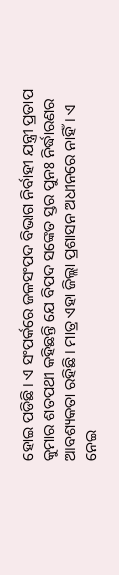ହୋଇ ପଡିଛି। ଏ ସଂପର୍କରେ ଜଳସଂପଦ ବିଭାଗ ନିର୍ବାହୀ ଯନ୍ତ୍ରୀ ପ୍ରତାପ କୁମାର ଶତପଥୀ କହିଛନ୍ତି ଯେ ବିପଦ ସଙ୍କେତ ସ୍ତର ପୁନଃ ନିର୍ଦ୍ଧାରଣର ଆବଶ୍ୟକତା ରହିଛି। ମାତ୍ର ଏହା ଜିଲ୍ଲା ପ୍ରଶାସନ ଅଧୀନରେ ନାହିଁ। ଏ ନେଇ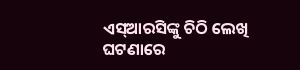ଏସ୍ଆରସିଙ୍କୁ ଚିଠି ଲେଖି ଘଟଣାରେ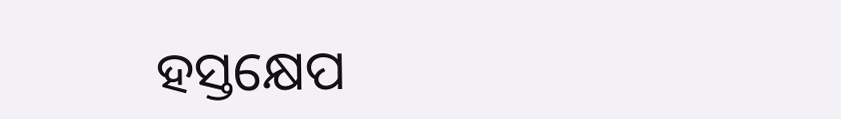ହସ୍ତକ୍ଷେପ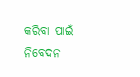କରିବା ପାଇଁ ନିବେଦନ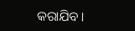କରାଯିବ।